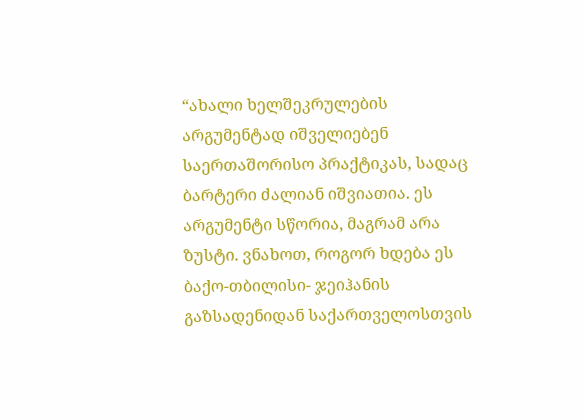“ახალი ხელშეკრულების არგუმენტად იშველიებენ საერთაშორისო პრაქტიკას, სადაც ბარტერი ძალიან იშვიათია. ეს არგუმენტი სწორია, მაგრამ არა ზუსტი. ვნახოთ, როგორ ხდება ეს ბაქო-თბილისი- ჯეიჰანის გაზსადენიდან საქართველოსთვის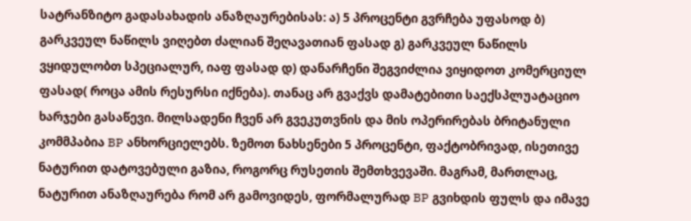სატრანზიტო გადასახადის ანაზღაურებისას: ა) 5 პროცენტი გვრჩება უფასოდ ბ) გარკვეულ ნაწილს ვიღებთ ძალიან შეღავათიან ფასად გ) გარკვეულ ნაწილს ვყიდულობთ სპეციალურ, იაფ ფასად დ) დანარჩენი შეგვიძლია ვიყიდოთ კომერციულ ფასად( როცა ამის რესურსი იქნება). თანაც არ გვაქვს დამატებითი საექსპლუატაციო ხარჯები გასაწევი. მილსადენი ჩვენ არ გვეკუთვნის და მის ოპერირებას ბრიტანული კომმპაბია BP ანხორციელებს. ზემოთ ნახსენები 5 პროცენტი, ფაქტობრივად, ისეთივე ნატურით დატოვებული გაზია, როგორც რუსეთის შემთხვევაში. მაგრამ, მართლაც, ნატურით ანაზღაურება რომ არ გამოვიდეს, ფორმალურად BP გვიხდის ფულს და იმავე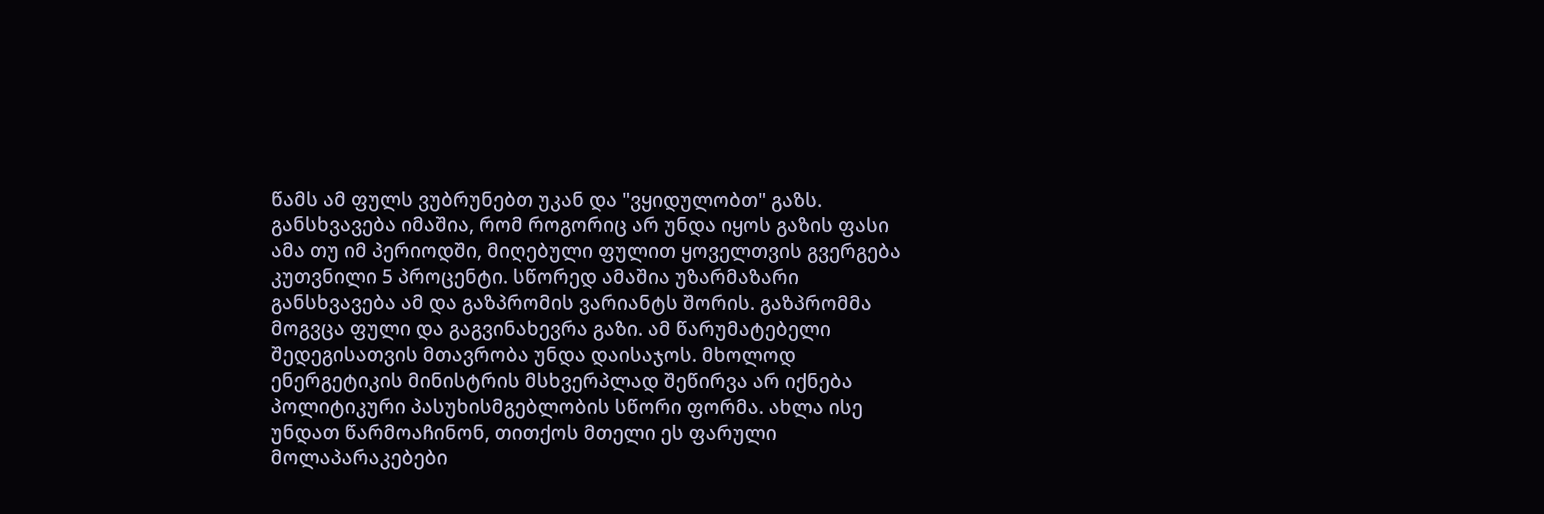წამს ამ ფულს ვუბრუნებთ უკან და "ვყიდულობთ" გაზს. განსხვავება იმაშია, რომ როგორიც არ უნდა იყოს გაზის ფასი ამა თუ იმ პერიოდში, მიღებული ფულით ყოველთვის გვერგება კუთვნილი 5 პროცენტი. სწორედ ამაშია უზარმაზარი განსხვავება ამ და გაზპრომის ვარიანტს შორის. გაზპრომმა მოგვცა ფული და გაგვინახევრა გაზი. ამ წარუმატებელი შედეგისათვის მთავრობა უნდა დაისაჯოს. მხოლოდ ენერგეტიკის მინისტრის მსხვერპლად შეწირვა არ იქნება პოლიტიკური პასუხისმგებლობის სწორი ფორმა. ახლა ისე უნდათ წარმოაჩინონ, თითქოს მთელი ეს ფარული მოლაპარაკებები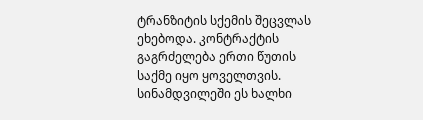ტრანზიტის სქემის შეცვლას ეხებოდა. კონტრაქტის გაგრძელება ერთი წუთის საქმე იყო ყოველთვის. სინამდვილეში ეს ხალხი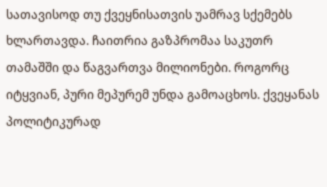სათავისოდ თუ ქვეყნისათვის უამრავ სქემებს ხლართავდა. ჩაითრია გაზპრომაა საკუთრ თამაშში და წაგვართვა მილიონები. როგორც იტყვიან, პური მეპურემ უნდა გამოაცხოს. ქვეყანას პოლიტიკურად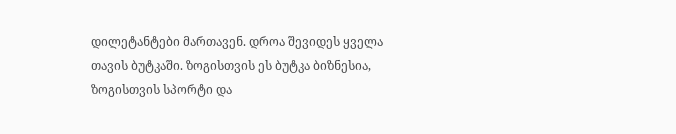დილეტანტები მართავენ. დროა შევიდეს ყველა თავის ბუტკაში. ზოგისთვის ეს ბუტკა ბიზნესია, ზოგისთვის სპორტი და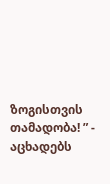ზოგისთვის თამადობა! ” - აცხადებს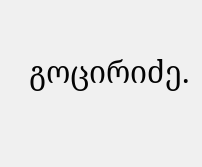გოცირიძე.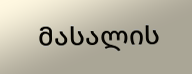მასალის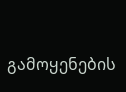გამოყენების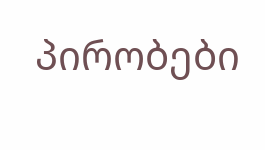პირობები